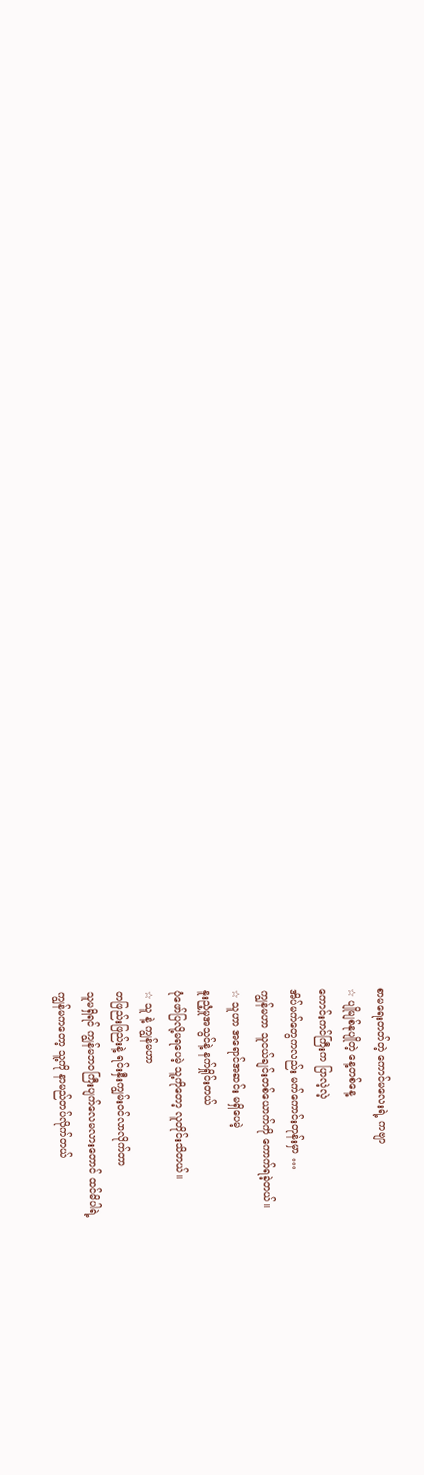စာမရေးတတ်တဲ့ ကောင်မလေးရဲ့ ကဗျာ
☆ ပျိုမျစ်နုပျိုတဲ့ နေ့တစ်နေ့
ကောင်းကင်ကြီးက ပြာလဲ့လဲ့
အိပ်မက်တွေကလည်း မက်ကောင်းတုန်းမှာ …
ကျွန်မဟာ သူငယ်ချင်းတစ်ယောက်ကို ကောက်ရခဲ့တယ်။
☆ သူဟာ အရောင်အဆင်း မရှိပေမဲ့
နူးညံ့မှုအသွင်နဲ့ နက်ရှိုင်းတယ်
ပုံဖော်ပြလို့မရပေမဲ့ သူ့ကိုတော့ လူတိုင်းသိတယ်။
☆ သူ နဲ့ ကျွန်မဟာ
တဖြည်းဖြည်းနဲ့ ရင်းနှီးကျွမ်းဝင်လာလိုက်တာ
သူမရှိရင် ကျွန်မဘဝကြီးပျက်လေမလားတောင် ထင်မိပါရဲ့
ကျွန်မကတော့ သူ့ကို နာမည်တပ်လိုက်တယ်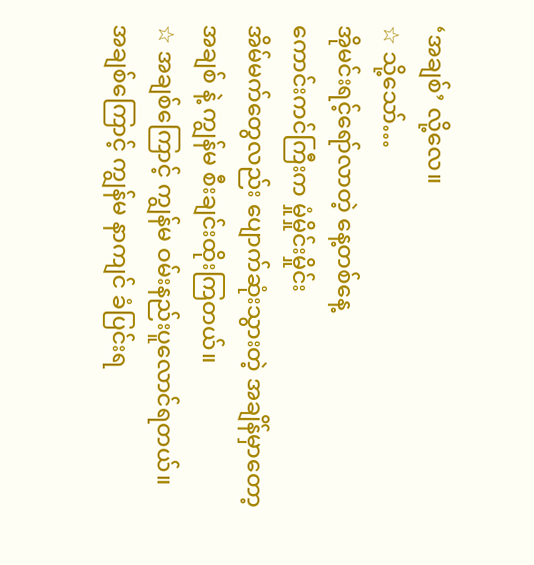‘အချစ်’ လို့လေ။
☆ သို့သော်…
အိုမင်းရင့်ရော်လာတဲ့ နေ့တစ်နေ့
ကောင်းကင်ကြီးက မှုံမှိုင်းမှိုင်း
အိမ်မက်တွေလည်း ပျောက်ဆုံးသွားတဲ့ အချိန်မှာတော့
အချစ် နဲ့ ကျွန်မ စီးချင်းထိုးကြတယ်။
☆ အချစ်ကြောင့် ကျွန်မ ဝမ်းနည်းပူလောင်ရတယ်။
အချစ်ကြောင့် ကျွန်မ နာကျင် ခံပြင်းရ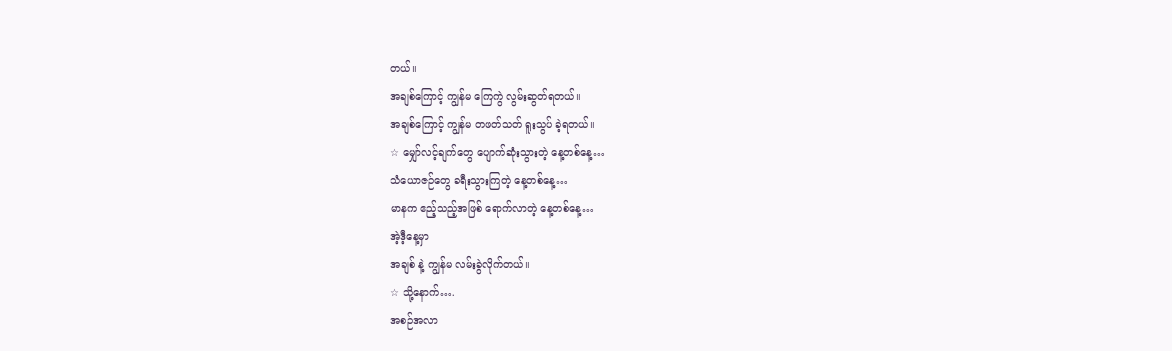တယ်။
အချစ်ကြောင့် ကျွန်မ ကြေကွဲ လွမ်းဆွတ်ရတယ်။
အချစ်ကြောင့် ကျွန်မ တဖတ်သတ် ရူးသွပ် ခဲ့ရတယ်။
☆ မျှော်လင့်ချက်တွေ ပျောက်ဆုံးသွားတဲ့ နေ့တစ်နေ့…
သံယောဇဉ်တွေ ခရီးသွားကြတဲ့ နေ့တစ်နေ့…
မာနက ဧည့်သည့်အဖြစ် ရောက်လာတဲ့ နေ့တစ်နေ့…
အဲ့ဒီ့နေ့မှာ
အချစ် နဲ့ ကျွန်မ လမ်းခွဲလိုက်တယ်။
☆ သို့နောက်….
အစဉ်အလာ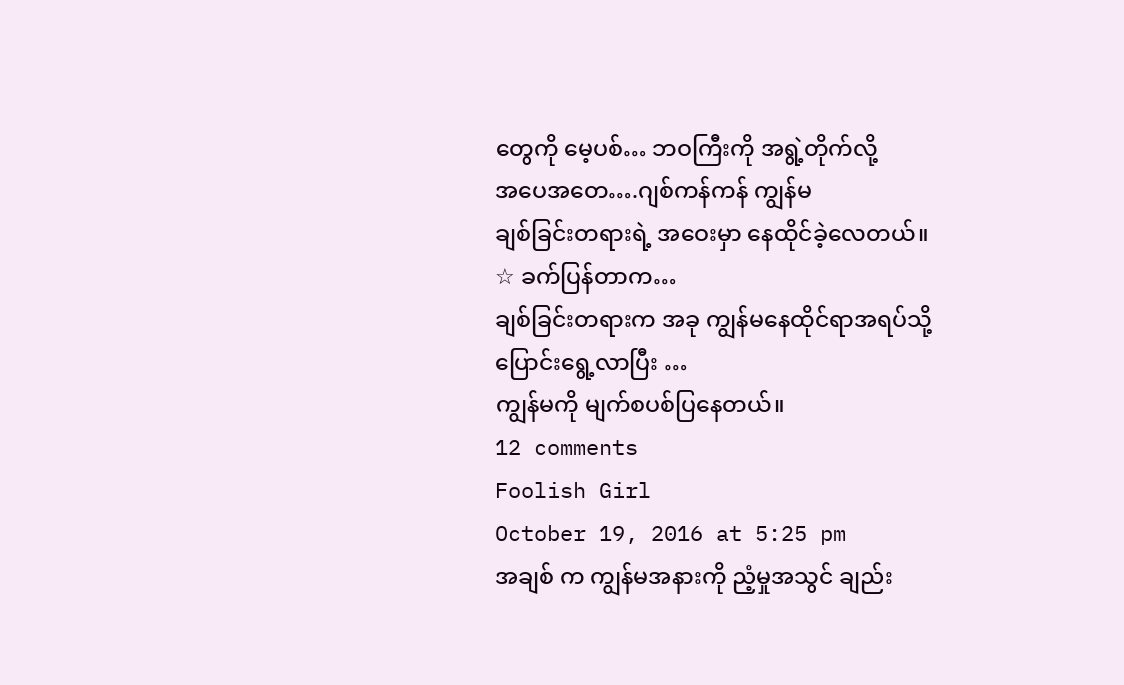တွေကို မေ့ပစ်… ဘဝကြီးကို အရွဲ့တိုက်လို့
အပေအတေ….ဂျစ်ကန်ကန် ကျွန်မ
ချစ်ခြင်းတရားရဲ့ အဝေးမှာ နေထိုင်ခဲ့လေတယ်။
☆ ခက်ပြန်တာက…
ချစ်ခြင်းတရားက အခု ကျွန်မနေထိုင်ရာအရပ်သို့
ပြောင်းရွေ့လာပြီး …
ကျွန်မကို မျက်စပစ်ပြနေတယ်။
12 comments
Foolish Girl
October 19, 2016 at 5:25 pm
အချစ် က ကျွန်မအနားကို ညံ့မှုအသွင် ချည်း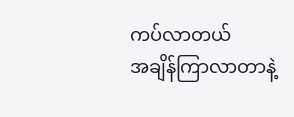ကပ်လာတယ်
အချိန်ကြာလာတာနဲ့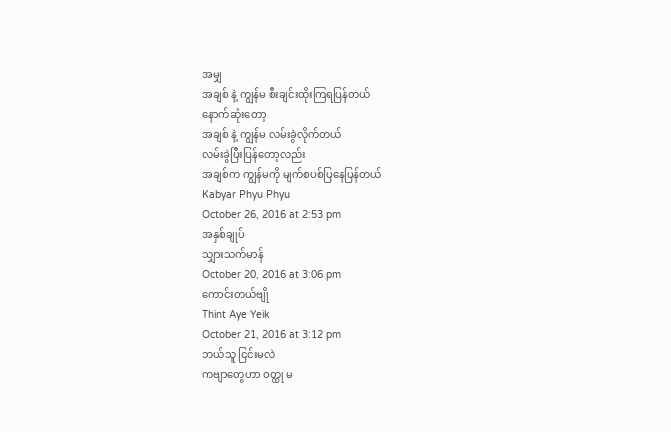အမျှ
အချစ် နဲ့ ကျွန်မ စီးချင်းထိုးကြရပြန်တယ်
နောက်ဆုံးတော့
အချစ် နဲ့ ကျွန်မ လမ်းခွဲလိုက်တယ်
လမ်းခွဲပြီးပြန်တော့လည်း
အချစ်က ကျွန်မကို မျက်စပစ်ပြနေပြန်တယ်
Kabyar Phyu Phyu
October 26, 2016 at 2:53 pm
အနှစ်ချုပ်
သျှားသက်မာန်
October 20, 2016 at 3:06 pm
ကောင်းတယ်ဗျို
Thint Aye Yeik
October 21, 2016 at 3:12 pm
ဘယ်သူ ငြင်းမလဲ
ကဗျာတွေဟာ ဝတ္ထု မ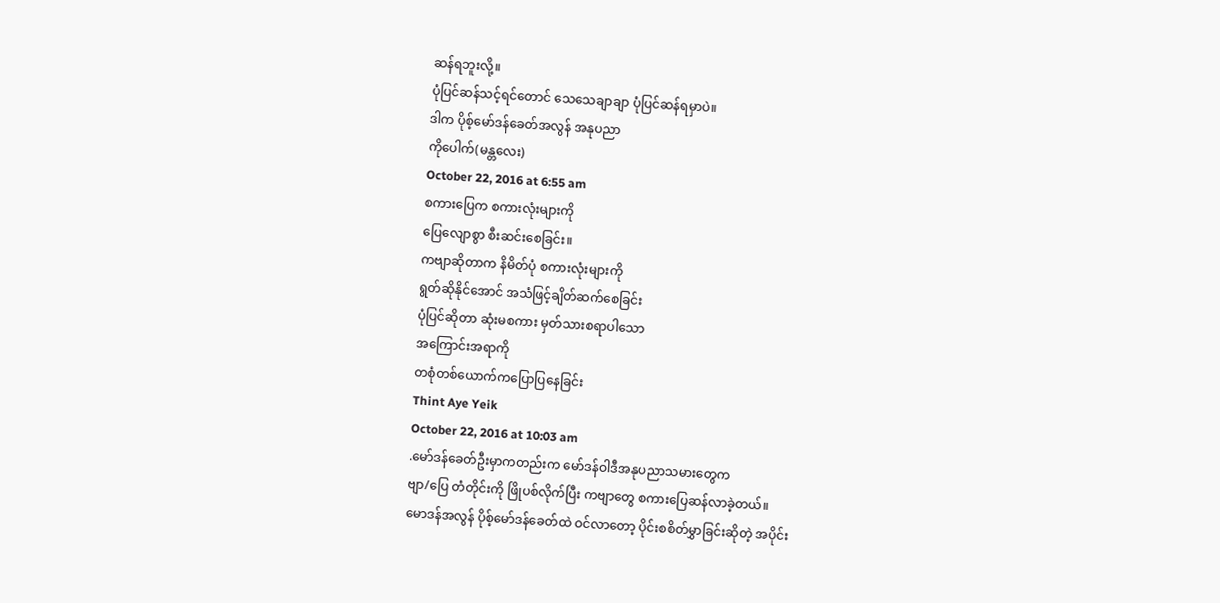ဆန်ရဘူးလို့။
ပုံပြင်ဆန်သင့်ရင်တောင် သေသေချာချာ ပုံပြင်ဆန်ရမှာပဲ။
ဒါက ပိုစ့်မော်ဒန်ခေတ်အလွန် အနုပညာ
ကိုပေါက်(မန္တလေး)
October 22, 2016 at 6:55 am
စကားပြေက စကားလုံးများကို
ပြေလျောစွာ စီးဆင်းစေခြင်း။
ကဗျာဆိုတာက နိမိတ်ပုံ စကားလုံးများကို
ရွတ်ဆိုနိုင်အောင် အသံဖြင့်ချိတ်ဆက်စေခြင်း
ပုံပြင်ဆိုတာ ဆုံးမစကား မှတ်သားစရာပါသော
အကြောင်းအရာကို
တစုံတစ်ယောက်ကပြောပြနေခြင်း
Thint Aye Yeik
October 22, 2016 at 10:03 am
.မော်ဒန်ခေတ်ဦးမှာကတည်းက မော်ဒန်ဝါဒီအနုပညာသမားတွေက
ဗျာ/ပြေ တံတိုင်းကို ဖြိုပစ်လိုက်ပြီး ကဗျာတွေ စကားပြေဆန်လာခဲ့တယ်။
မောဒန်အလွန် ပိုစ့်မော်ဒန်ခေတ်ထဲ ဝင်လာတော့ ပိုင်းစစိတ်မွှာခြင်းဆိုတဲ့ အပိုင်း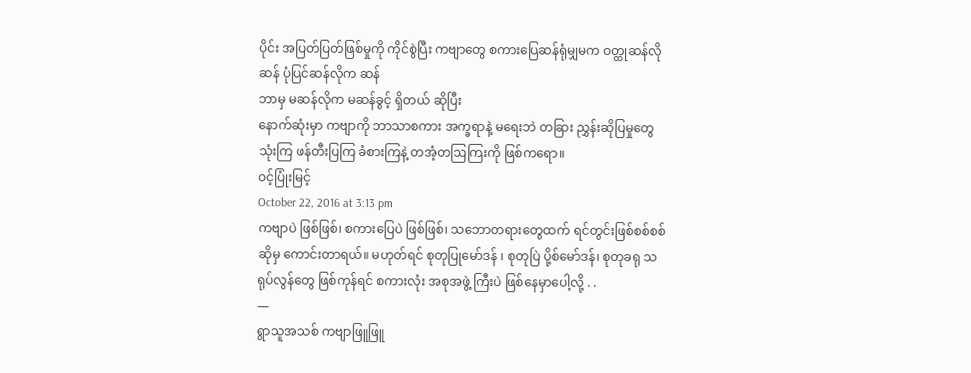ပိုင်း အပြတ်ပြတ်ဖြစ်မှုကို ကိုင်စွဲပြီး ကဗျာတွေ စကားပြေဆန်ရုံမျှမက ဝတ္ထုဆန်လိုဆန် ပုံပြင်ဆန်လိုက ဆန်
ဘာမှ မဆန်လိုက မဆန်ခွင့် ရှိတယ် ဆိုပြီး
နောက်ဆုံးမှာ ကဗျာကို ဘာသာစကား အက္ခရာနဲ့ မရေးဘဲ တခြား ညွှန်းဆိုပြမှုတွေ သုံးကြ ဖန်တီးပြကြ ခံစားကြနဲ့ တအံ့တဩကြးကို ဖြစ်ကရော။
ဝင့်ပြုံးမြင့်
October 22, 2016 at 3:13 pm
ကဗျာပဲ ဖြစ်ဖြစ်၊ စကားပြေပဲ ဖြစ်ဖြစ်၊ သဘောတရားတွေထက် ရင်တွင်းဖြစ်စစ်စစ် ဆိုမှ ကောင်းတာရယ်။ မဟုတ်ရင် စုတုပြုမော်ဒန် ၊ စုတုပြဲ ပို့စ်မော်ဒန်၊ စုတုခရု သရုပ်လွန်တွေ ဖြစ်ကုန်ရင် စကားလုံး အစုအဖွဲ့ ကြီးပဲ ဖြစ်နေမှာပေါ့လို့ . .
—
ရွာသူအသစ် ကဗျာဖြူဖြူ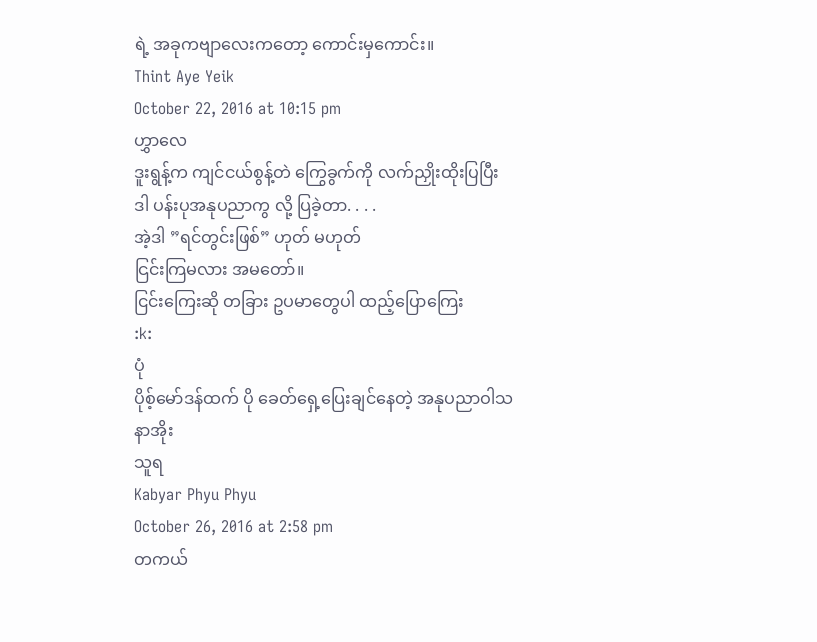ရဲ့ အခုကဗျာလေးကတော့ ကောင်းမှကောင်း။
Thint Aye Yeik
October 22, 2016 at 10:15 pm
ဟွှာလေ
ဒူးရွန့်က ကျင်ငယ်စွန့်တဲ ကြွေခွက်ကို လက်ညှိုးထိုးပြပြီး
ဒါ ပန်းပုအနုပညာကွ လို့ ပြခဲ့တာ. . . .
အဲ့ဒါ ”ရင်တွင်းဖြစ်” ဟုတ် မဟုတ်
ငြင်းကြမလား အမတော်။
ငြင်းကြေးဆို တခြား ဥပမာတွေပါ ထည့်ပြောကြေး
:k:
ပုံ
ပိုစ့်မော်ဒန်ထက် ပို ခေတ်ရှေ့ပြေးချင်နေတဲ့ အနုပညာဝါသနာအိုး
သူရ
Kabyar Phyu Phyu
October 26, 2016 at 2:58 pm
တကယ်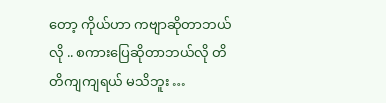တော့ ကိုယ်ဟာ ကဗျာဆိုတာဘယ်လို .. စကားပြေဆိုတာဘယ်လို တိတိကျကျရယ် မသိဘူး …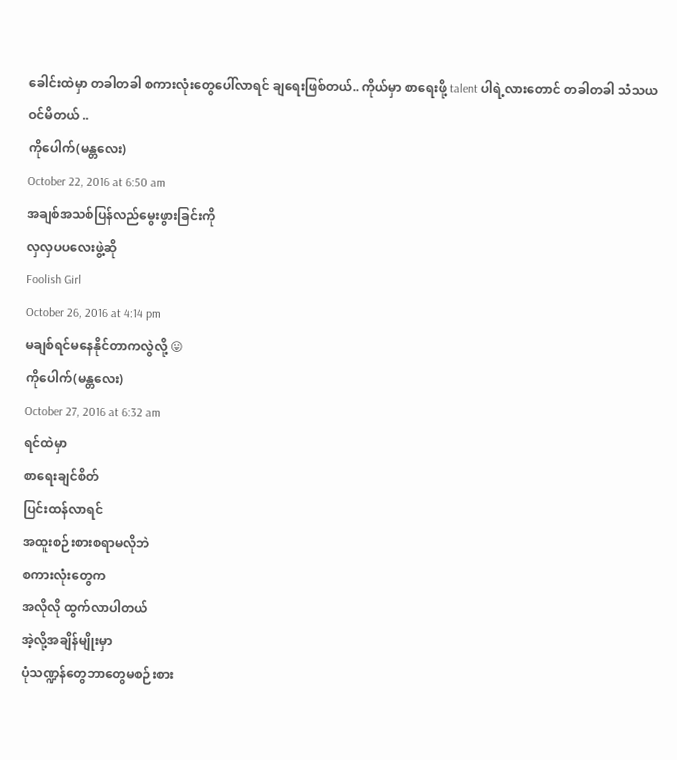ခေါင်းထဲမှာ တခါတခါ စကားလုံးတွေပေါ်လာရင် ချရေးဖြစ်တယ်.. ကိုယ်မှာ စာရေးဖို့ talent ပါရဲ့လားတောင် တခါတခါ သံသယဝင်မိတယ် ..
ကိုပေါက်(မန္တလေး)
October 22, 2016 at 6:50 am
အချစ်အသစ်ပြန်လည်မွေးဖွားခြင်းကို
လှလှပပလေးဖွဲ့ဆို
Foolish Girl
October 26, 2016 at 4:14 pm
မချစ်ရင်မနေနိုင်တာကလွဲလို့ 😛
ကိုပေါက်(မန္တလေး)
October 27, 2016 at 6:32 am
ရင်ထဲမှာ
စာရေးချင်စိတ်
ပြင်းထန်လာရင်
အထူးစဉ်းစားစရာမလိုဘဲ
စကားလုံးတွေက
အလိုလို ထွက်လာပါတယ်
အဲ့လို့အချိန်မျိုးမှာ
ပုံသဏ္ဍန်တွေဘာတွေမစဉ်းစား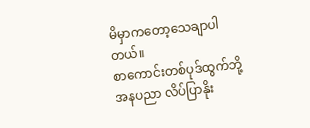မိမှာကတော့သေချာပါတယ်။
စာကောင်းတစ်ပုဒ်ထွက်ဘို့
အနပညာ လိပ်ပြာနိုး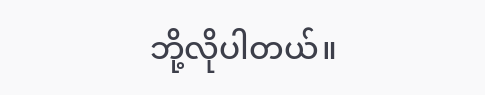ဘို့လိုပါတယ်။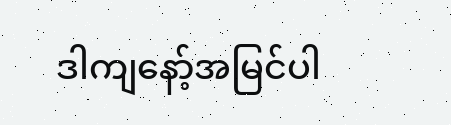ဒါကျနော့်အမြင်ပါ